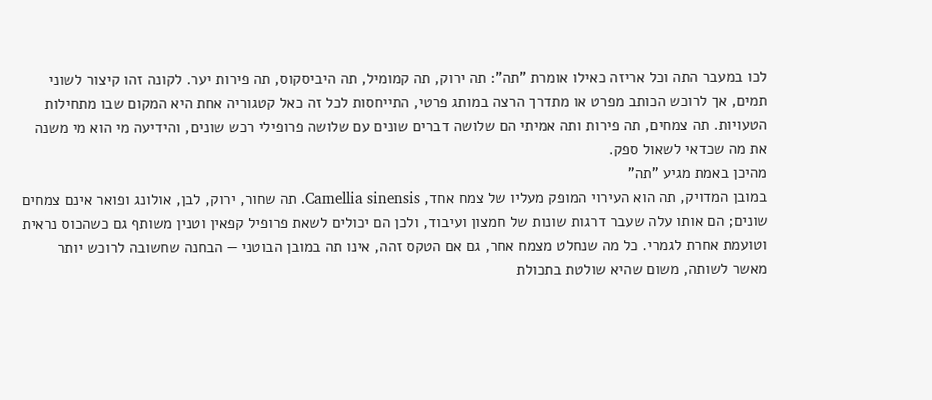לכו במעבר התה וכל אריזה כאילו אומרת "תה": תה ירוק, תה קמומיל, תה היביסקוס, תה פירות יער. לקונה זהו קיצור לשוני תמים, אך לרוכש הכותב מפרט או מתדרך הרצה במותג פרטי, התייחסות לכל זה כאל קטגוריה אחת היא המקום שבו מתחילות הטעויות. תה צמחים, תה פירות ותה אמיתי הם שלושה דברים שונים עם שלושה פרופילי רכש שונים, והידיעה מי הוא מי משנה את מה שכדאי לשאול ספק.
מהיכן באמת מגיע "תה"
במובן המדויק, תה הוא העירוי המופק מעליו של צמח אחד, Camellia sinensis. תה שחור, ירוק, לבן, אולונג ופואר אינם צמחים שונים; הם אותו עלה שעבר דרגות שונות של חמצון ועיבוד, ולכן הם יכולים לשאת פרופיל קפאין וטנין משותף גם כשהכוס נראית וטועמת אחרת לגמרי. כל מה שנחלט מצמח אחר, גם אם הטקס זהה, אינו תה במובן הבוטני — הבחנה שחשובה לרוכש יותר מאשר לשותה, משום שהיא שולטת בתכולת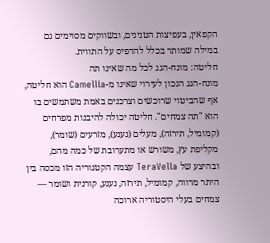הקפאין, בעפיצות הטנינים, ובשווקים מסוימים גם במילה שמותר בכלל להדפיס על התווית.
חליטה: מונח-הגג לכל מה שאינו תה
מונח-הגג הנכון לעירוי שאינו מ-Camellia הוא חליטה, אף שהביטוי שרוכשים וצרכנים באמת משתמשים בו הוא "תה צמחים". חליטה יכולה להיבנות מפרחים (קמומיל, תירזה), מעלים (נענע), מזרעים (שומר), מקליפת עץ, משורש או מתערובת של כמה מהם, ובהיצע של TeraVella עצמה הקטגוריה הזו מכסה בין היתר מרווה, קמומיל, תירזה, נענע, קורנית ושומר — צמחים בעלי היסטוריה ארוכה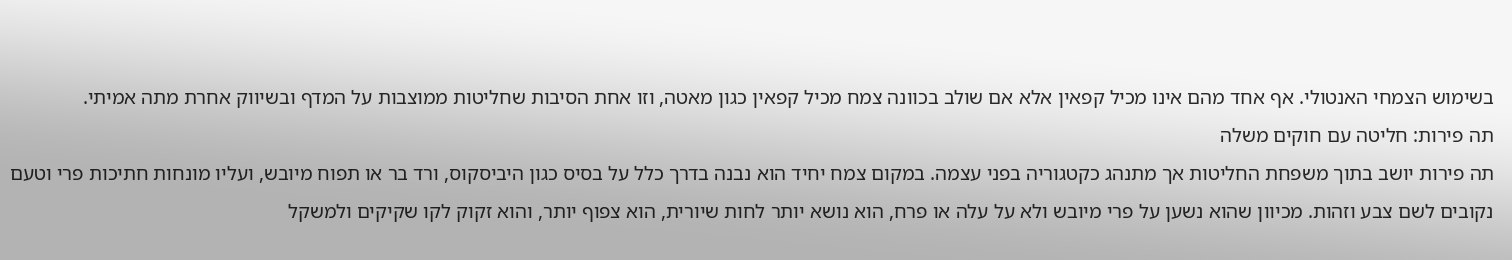בשימוש הצמחי האנטולי. אף אחד מהם אינו מכיל קפאין אלא אם שולב בכוונה צמח מכיל קפאין כגון מאטה, וזו אחת הסיבות שחליטות ממוצבות על המדף ובשיווק אחרת מתה אמיתי.
תה פירות: חליטה עם חוקים משלה
תה פירות יושב בתוך משפחת החליטות אך מתנהג כקטגוריה בפני עצמה. במקום צמח יחיד הוא נבנה בדרך כלל על בסיס כגון היביסקוס, ורד בר או תפוח מיובש, ועליו מונחות חתיכות פרי וטעם נקובים לשם צבע וזהות. מכיוון שהוא נשען על פרי מיובש ולא על עלה או פרח, הוא נושא יותר לחות שיורית, הוא צפוף יותר, והוא זקוק לקו שקיקים ולמשקל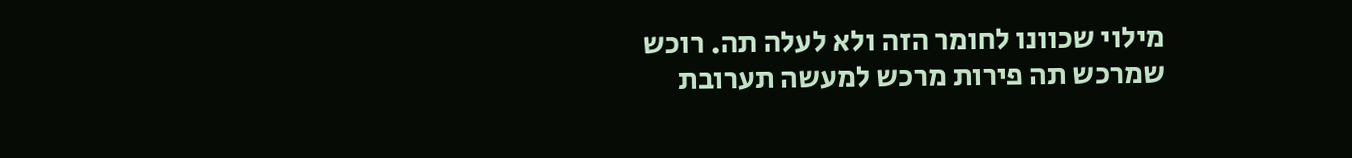מילוי שכוונו לחומר הזה ולא לעלה תה. רוכש שמרכש תה פירות מרכש למעשה תערובת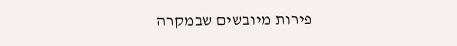פירות מיובשים שבמקרה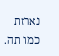נארזת כמו תה.